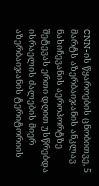CNN-ის წყაროების ცნობითვე, 5 მარტს აზერბაიჯანის ანკლავ ნახიჩევანის აეროპორტზე შეტევას ერთი დღით უსწრებდა ისრაელის ძალების მიერ აზერბაიჯანის ტერიტორიის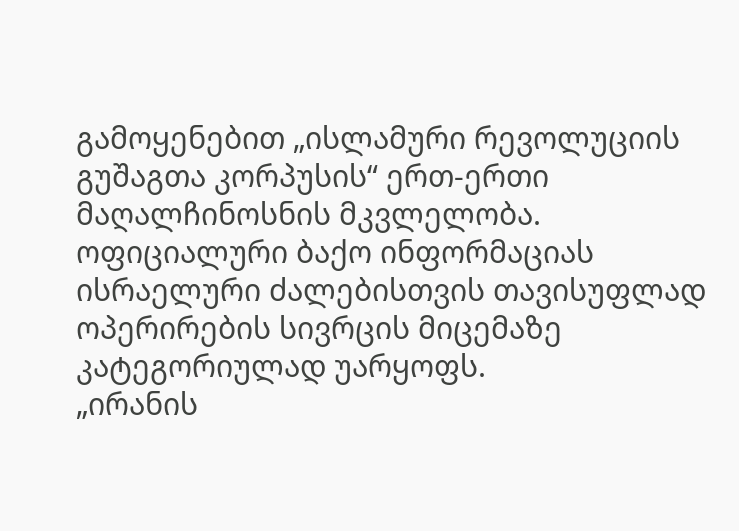გამოყენებით „ისლამური რევოლუციის გუშაგთა კორპუსის“ ერთ-ერთი მაღალჩინოსნის მკვლელობა.
ოფიციალური ბაქო ინფორმაციას ისრაელური ძალებისთვის თავისუფლად ოპერირების სივრცის მიცემაზე კატეგორიულად უარყოფს.
„ირანის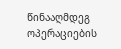წინააღმდეგ ოპერაციების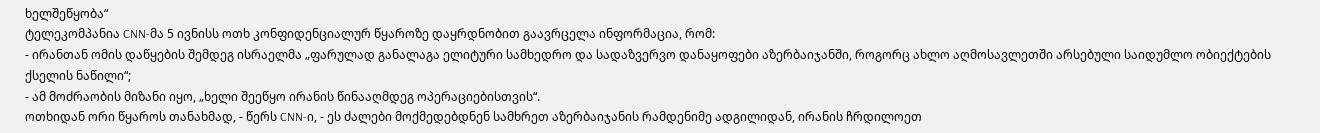ხელშეწყობა“
ტელეკომპანია CNN-მა 5 ივნისს ოთხ კონფიდენციალურ წყაროზე დაყრდნობით გაავრცელა ინფორმაცია, რომ:
- ირანთან ომის დაწყების შემდეგ ისრაელმა „ფარულად განალაგა ელიტური სამხედრო და სადაზვერვო დანაყოფები აზერბაიჯანში, როგორც ახლო აღმოსავლეთში არსებული საიდუმლო ობიექტების ქსელის ნაწილი“;
- ამ მოძრაობის მიზანი იყო, „ხელი შეეწყო ირანის წინააღმდეგ ოპერაციებისთვის“.
ოთხიდან ორი წყაროს თანახმად, - წერს CNN-ი, - ეს ძალები მოქმედებდნენ სამხრეთ აზერბაიჯანის რამდენიმე ადგილიდან, ირანის ჩრდილოეთ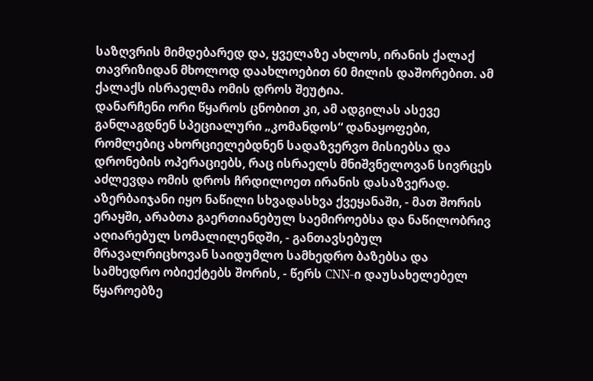საზღვრის მიმდებარედ და, ყველაზე ახლოს, ირანის ქალაქ თავრიზიდან მხოლოდ დაახლოებით 60 მილის დაშორებით. ამ ქალაქს ისრაელმა ომის დროს შეუტია.
დანარჩენი ორი წყაროს ცნობით კი, ამ ადგილას ასევე განლაგდნენ სპეციალური „კომანდოს“ დანაყოფები, რომლებიც ახორციელებდნენ სადაზვერვო მისიებსა და დრონების ოპერაციებს, რაც ისრაელს მნიშვნელოვან სივრცეს აძლევდა ომის დროს ჩრდილოეთ ირანის დასაზვერად.
აზერბაიჯანი იყო ნაწილი სხვადასხვა ქვეყანაში, - მათ შორის ერაყში, არაბთა გაერთიანებულ საემიროებსა და ნაწილობრივ აღიარებულ სომალილენდში, - განთავსებულ მრავალრიცხოვან საიდუმლო სამხედრო ბაზებსა და სამხედრო ობიექტებს შორის, - წერს CNN-ი დაუსახელებელ წყაროებზე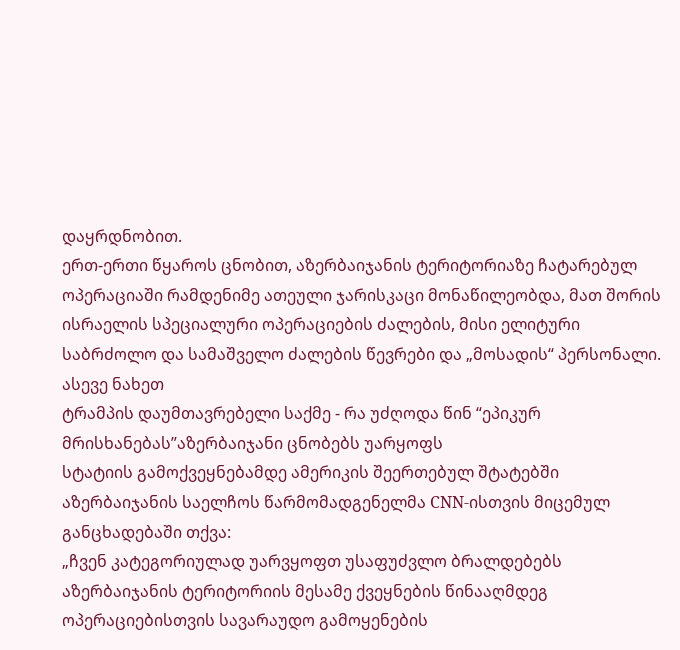დაყრდნობით.
ერთ-ერთი წყაროს ცნობით, აზერბაიჯანის ტერიტორიაზე ჩატარებულ ოპერაციაში რამდენიმე ათეული ჯარისკაცი მონაწილეობდა, მათ შორის ისრაელის სპეციალური ოპერაციების ძალების, მისი ელიტური საბრძოლო და სამაშველო ძალების წევრები და „მოსადის“ პერსონალი.
ასევე ნახეთ
ტრამპის დაუმთავრებელი საქმე - რა უძღოდა წინ “ეპიკურ მრისხანებას”აზერბაიჯანი ცნობებს უარყოფს
სტატიის გამოქვეყნებამდე ამერიკის შეერთებულ შტატებში აზერბაიჯანის საელჩოს წარმომადგენელმა CNN-ისთვის მიცემულ განცხადებაში თქვა:
„ჩვენ კატეგორიულად უარვყოფთ უსაფუძვლო ბრალდებებს აზერბაიჯანის ტერიტორიის მესამე ქვეყნების წინააღმდეგ ოპერაციებისთვის სავარაუდო გამოყენების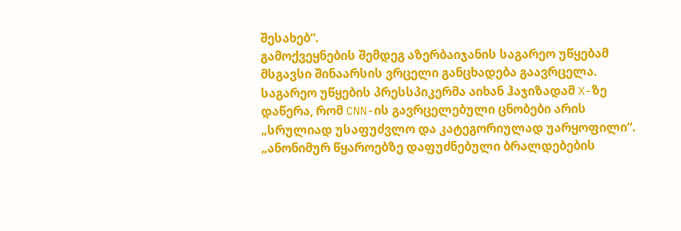შესახებ“.
გამოქვეყნების შემდეგ აზერბაიჯანის საგარეო უწყებამ მსგავსი შინაარსის ვრცელი განცხადება გაავრცელა.
საგარეო უწყების პრესსპიკერმა აიხან ჰაჯიზადამ X-ზე დაწერა, რომ CNN-ის გავრცელებული ცნობები არის „სრულიად უსაფუძვლო და კატეგორიულად უარყოფილი“.
„ანონიმურ წყაროებზე დაფუძნებული ბრალდებების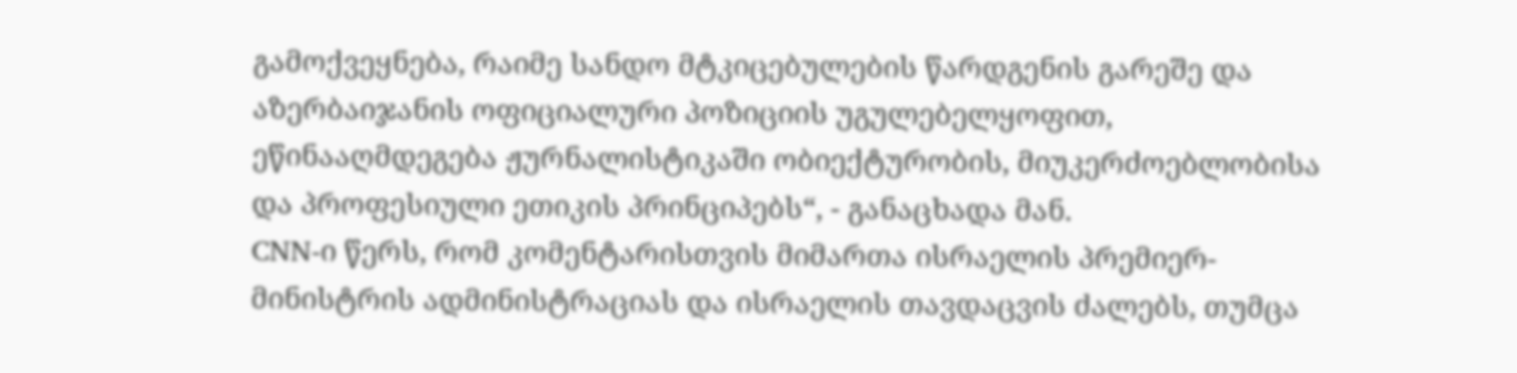გამოქვეყნება, რაიმე სანდო მტკიცებულების წარდგენის გარეშე და აზერბაიჯანის ოფიციალური პოზიციის უგულებელყოფით, ეწინააღმდეგება ჟურნალისტიკაში ობიექტურობის, მიუკერძოებლობისა და პროფესიული ეთიკის პრინციპებს“, - განაცხადა მან.
CNN-ი წერს, რომ კომენტარისთვის მიმართა ისრაელის პრემიერ-მინისტრის ადმინისტრაციას და ისრაელის თავდაცვის ძალებს, თუმცა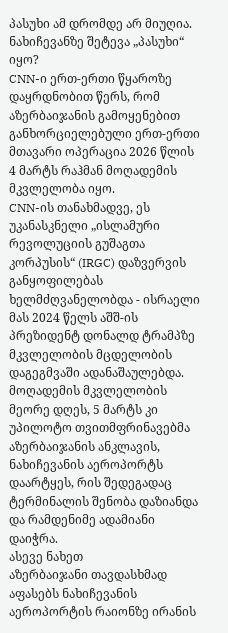პასუხი ამ დრომდე არ მიუღია.
ნახიჩევანზე შეტევა „პასუხი“ იყო?
CNN-ი ერთ-ერთი წყაროზე დაყრდნობით წერს, რომ აზერბაიჯანის გამოყენებით განხორციელებული ერთ-ერთი მთავარი ოპერაცია 2026 წლის 4 მარტს რაჰმან მოღადემის მკვლელობა იყო.
CNN-ის თანახმადვე, ეს უკანასკნელი „ისლამური რევოლუციის გუშაგთა კორპუსის“ (IRGC) დაზვერვის განყოფილებას ხელმძღვანელობდა - ისრაელი მას 2024 წელს აშშ-ის პრეზიდენტ დონალდ ტრამპზე მკვლელობის მცდელობის დაგეგმვაში ადანაშაულებდა.
მოღადემის მკვლელობის მეორე დღეს, 5 მარტს კი უპილოტო თვითმფრინავებმა აზერბაიჯანის ანკლავის, ნახიჩევანის აეროპორტს დაარტყეს, რის შედეგადაც ტერმინალის შენობა დაზიანდა და რამდენიმე ადამიანი დაიჭრა.
ასევე ნახეთ
აზერბაიჯანი თავდასხმად აფასებს ნახიჩევანის აეროპორტის რაიონზე ირანის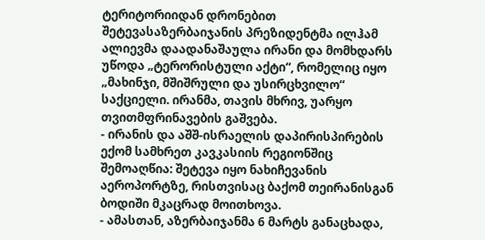ტერიტორიიდან დრონებით შეტევასაზერბაიჯანის პრეზიდენტმა ილჰამ ალიევმა დაადანაშაულა ირანი და მომხდარს უწოდა „ტერორისტული აქტი“, რომელიც იყო „მახინჯი, მშიშრული და უსირცხვილო“ საქციელი. ირანმა, თავის მხრივ, უარყო თვითმფრინავების გაშვება.
- ირანის და აშშ-ისრაელის დაპირისპირების ექომ სამხრეთ კავკასიის რეგიონშიც შემოაღწია: შეტევა იყო ნახიჩევანის აეროპორტზე, რისთვისაც ბაქომ თეირანისგან ბოდიში მკაცრად მოითხოვა.
- ამასთან, აზერბაიჯანმა 6 მარტს განაცხადა,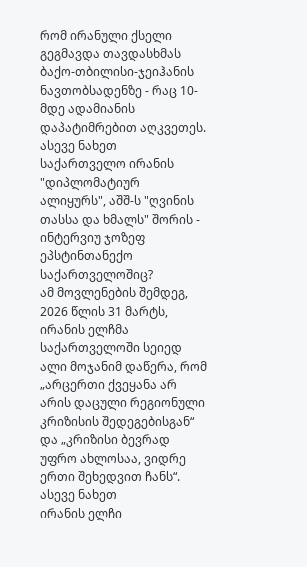რომ ირანული ქსელი გეგმავდა თავდასხმას ბაქო-თბილისი-ჯეიჰანის ნავთობსადენზე - რაც 10-მდე ადამიანის დაპატიმრებით აღკვეთეს.
ასევე ნახეთ
საქართველო ირანის "დიპლომატიურ ალიყურს", აშშ-ს "ღვინის თასსა და ხმალს" შორის - ინტერვიუ ჯოზეფ ეპსტინთანექო საქართველოშიც?
ამ მოვლენების შემდეგ, 2026 წლის 31 მარტს, ირანის ელჩმა საქართველოში სეიედ ალი მოჯანიმ დაწერა, რომ „არცერთი ქვეყანა არ არის დაცული რეგიონული კრიზისის შედეგებისგან“ და „კრიზისი ბევრად უფრო ახლოსაა, ვიდრე ერთი შეხედვით ჩანს“.
ასევე ნახეთ
ირანის ელჩი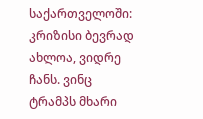საქართველოში: კრიზისი ბევრად ახლოა, ვიდრე ჩანს. ვინც ტრამპს მხარი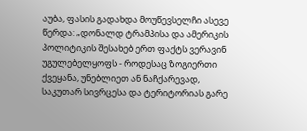აუბა, ფასის გადახდა მოუწევსელჩი ასევე წერდა: „დონალდ ტრამპისა და ამერიკის პოლიტიკის შესახებ ერთ ფაქტს ვერავინ უგულებელყოფს - როდესაც ზოგიერთი ქვეყანა, უნებლიეთ ან ნაჩქარევად, საკუთარ სივრცესა და ტერიტორიას გარე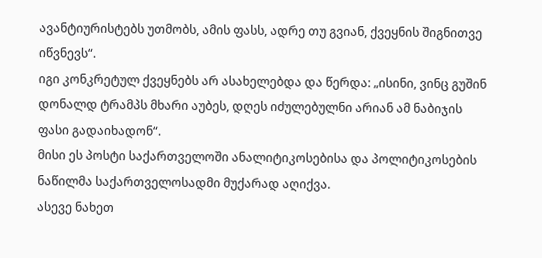ავანტიურისტებს უთმობს, ამის ფასს, ადრე თუ გვიან, ქვეყნის შიგნითვე იწვნევს“.
იგი კონკრეტულ ქვეყნებს არ ასახელებდა და წერდა: „ისინი, ვინც გუშინ დონალდ ტრამპს მხარი აუბეს, დღეს იძულებულნი არიან ამ ნაბიჯის ფასი გადაიხადონ“.
მისი ეს პოსტი საქართველოში ანალიტიკოსებისა და პოლიტიკოსების ნაწილმა საქართველოსადმი მუქარად აღიქვა.
ასევე ნახეთ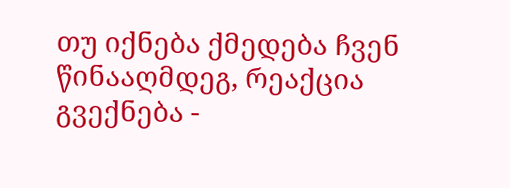თუ იქნება ქმედება ჩვენ წინააღმდეგ, რეაქცია გვექნება -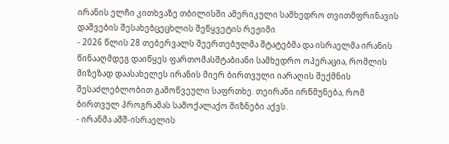ირანის ელჩი კითხვაზე თბილისში ამერიკული სამხედრო თვითმფრინავის დაშვების შესახებცეცხლის შეწყვეტის რეჟიმი
- 2026 წლის 28 თებერვალს შეერთებულმა შტატებმა და ისრაელმა ირანის წინააღმდეგ დაიწყეს ფართომასშტაბიანი სამხედრო ოპერაცია, რომლის მიზეზად დაასახელეს ირანის მიერ ბირთვული იარაღის შექმნის შესაძლებლობით გამოწვეული საფრთხე. თეირანი ირწმუნება, რომ ბირთვულ პროგრამას სამოქალაქო მიზნები აქვს.
- ირანმა აშშ-ისრაელის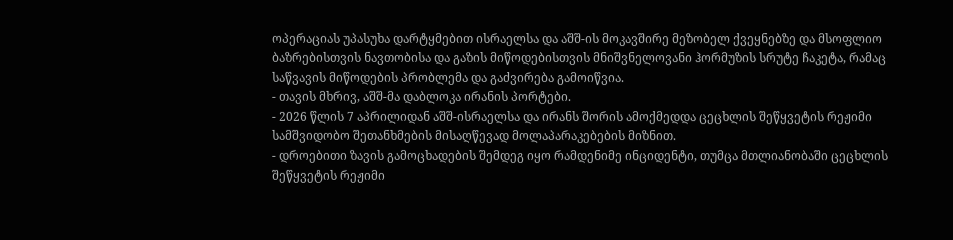ოპერაციას უპასუხა დარტყმებით ისრაელსა და აშშ-ის მოკავშირე მეზობელ ქვეყნებზე და მსოფლიო ბაზრებისთვის ნავთობისა და გაზის მიწოდებისთვის მნიშვნელოვანი ჰორმუზის სრუტე ჩაკეტა, რამაც საწვავის მიწოდების პრობლემა და გაძვირება გამოიწვია.
- თავის მხრივ, აშშ-მა დაბლოკა ირანის პორტები.
- 2026 წლის 7 აპრილიდან აშშ-ისრაელსა და ირანს შორის ამოქმედდა ცეცხლის შეწყვეტის რეჟიმი სამშვიდობო შეთანხმების მისაღწევად მოლაპარაკებების მიზნით.
- დროებითი ზავის გამოცხადების შემდეგ იყო რამდენიმე ინციდენტი, თუმცა მთლიანობაში ცეცხლის შეწყვეტის რეჟიმი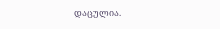დაცულია.